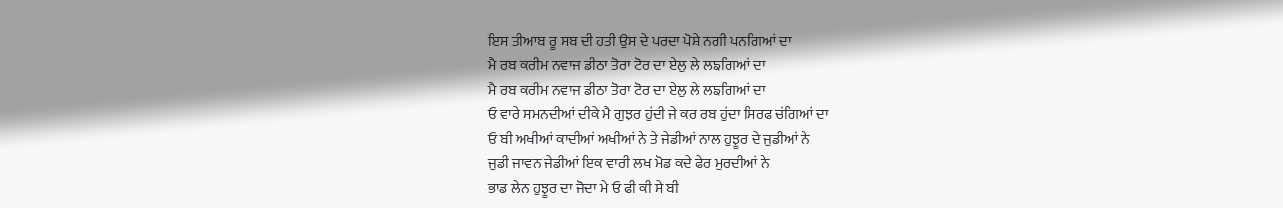ਇਸ ਤੀਆਬ ਰੂ ਸਬ ਦੀ ਹਤੀ ਉਸ ਦੇ ਪਰਦਾ ਪੋਸ਼ੇ ਨਗੀ ਪਨਗਿਆਂ ਦਾ
ਮੈ ਰਬ ਕਰੀਮ ਨਵਾਜ ਡੀਠਾ ਤੋਰਾ ਟੋਰ ਦਾ ਏਲੁ ਲੇ ਲਙਗਿਆਂ ਦਾ
ਮੈ ਰਬ ਕਰੀਮ ਨਵਾਜ ਡੀਠਾ ਤੋਰਾ ਟੋਰ ਦਾ ਏਲੁ ਲੇ ਲਙਗਿਆਂ ਦਾ
ਓ ਵਾਰੇ ਸਮਨਦੀਆਂ ਦੀਕੇ ਮੈ ਗੁਝਰ ਹੁਂਦੀ ਜੇ ਕਰ ਰਬ ਹੁਂਦਾ ਸਿਰਫ ਚਂਗਿਆਂ ਦਾ
ਓ ਬੀ ਅਖੀਆਂ ਕਾਦੀਆਂ ਅਖੀਆਂ ਨੇ ਤੇ ਜੇਡੀਆਂ ਨਾਲ ਹੁਝੂਰ ਦੇ ਜੁਡੀਆਂ ਨੇ
ਜੁਡੀ ਜਾਵਨ ਜੇਡੀਆਂ ਇਕ ਵਾਰੀ ਲਖ ਮੋਡ ਕਦੇ ਫੇਰ ਮੁਰਦੀਆਂ ਨੇ
ਭਾਡ ਲੇਨ ਹੁਝੂਰ ਦਾ ਜੋਦਾ ਮੇ ਓ ਫੀ ਕੀ ਸੇ ਬੀ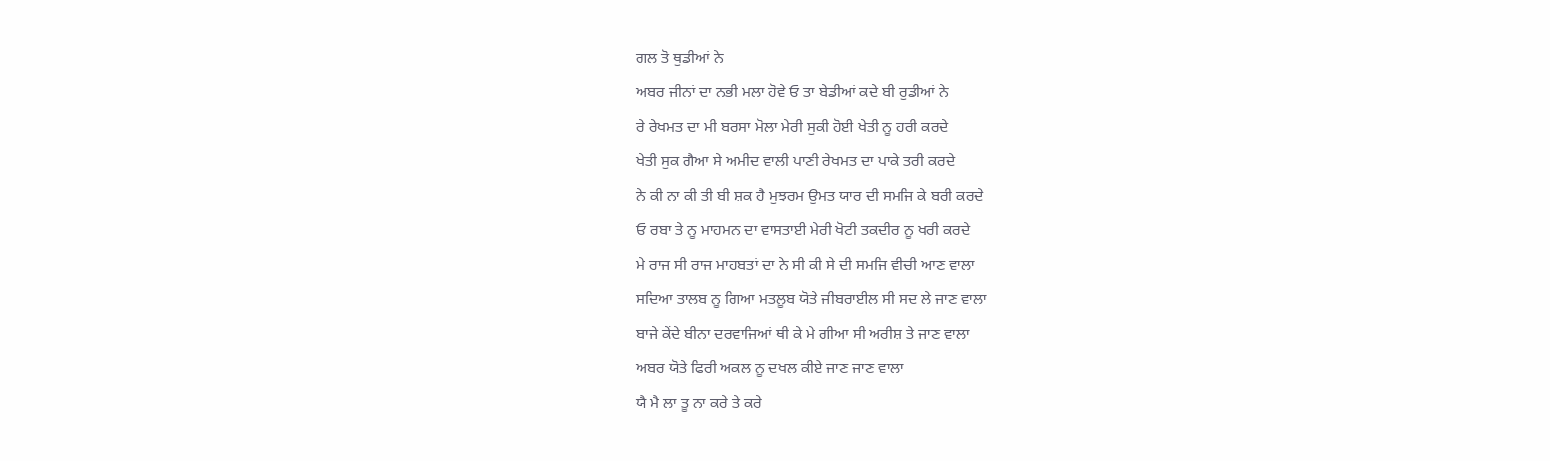ਗਲ ਤੋ ਥੁਡੀਆਂ ਨੇ
ਅਬਰ ਜੀਨਾਂ ਦਾ ਨਭੀ ਮਲਾ ਹੋਵੇ ਓ ਤਾ ਬੇਡੀਆਂ ਕਦੇ ਬੀ ਰੁਡੀਆਂ ਨੇ
ਰੇ ਰੇਖਮਤ ਦਾ ਮੀ ਬਰਸਾ ਮੋਲਾ ਮੇਰੀ ਸੁਕੀ ਹੋਈ ਖੇਤੀ ਨੂ ਹਰੀ ਕਰਦੇ
ਖੇਤੀ ਸੁਕ ਗੈਆ ਸੇ ਅਮੀਦ ਵਾਲੀ ਪਾਣੀ ਰੇਖਮਤ ਦਾ ਪਾਕੇ ਤਰੀ ਕਰਦੇ
ਨੇ ਕੀ ਨਾ ਕੀ ਤੀ ਬੀ ਸ਼ਕ ਹੈ ਮੁਝਰਮ ਉਮਤ ਯਾਰ ਦੀ ਸਮਜਿ ਕੇ ਬਰੀ ਕਰਦੇ
ਓ ਰਬਾ ਤੇ ਨੂ ਮਾਹਮਨ ਦਾ ਵਾਸਤਾਈ ਮੇਰੀ ਖੋਟੀ ਤਕਦੀਰ ਨੂ ਖਰੀ ਕਰਦੇ
ਮੇ ਰਾਜ ਸੀ ਰਾਜ ਮਾਹਬਤਾਂ ਦਾ ਨੇ ਸੀ ਕੀ ਸੇ ਦੀ ਸਮਜਿ ਵੀਚੀ ਆਣ ਵਾਲਾ
ਸਦਿਆ ਤਾਲਬ ਨੂ ਗਿਆ ਮਤਲੂਬ ਯੋਤੇ ਜੀਬਰਾਈਲ ਸੀ ਸਦ ਲੇ ਜਾਣ ਵਾਲਾ
ਬਾਜੇ ਕੇਂਦੇ ਬੀਨਾ ਦਰਵਾਜਿਆਂ ਥੀ ਕੇ ਮੇ ਗੀਆ ਸੀ ਅਰੀਸ਼ ਤੇ ਜਾਣ ਵਾਲਾ
ਅਬਰ ਯੋਤੇ ਫਿਰੀ ਅਕਲ ਨੂ ਦਖਲ ਕੀਏ ਜਾਣ ਜਾਣ ਵਾਲਾ
ਯੈ ਮੈ ਲਾ ਤੂ ਨਾ ਕਰੇ ਤੇ ਕਰੇ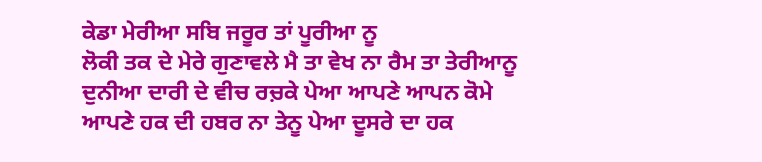ਕੇਡਾ ਮੇਰੀਆ ਸਬਿ ਜਰੂਰ ਤਾਂ ਪੂਰੀਆ ਨੂ
ਲੋਕੀ ਤਕ ਦੇ ਮੇਰੇ ਗੁਣਾਵਲੇ ਮੈ ਤਾ ਵੇਖ ਨਾ ਰੈਮ ਤਾ ਤੇਰੀਆਨੂ
ਦੁਨੀਆ ਦਾਰੀ ਦੇ ਵੀਚ ਰਚ਼ਕੇ ਪੇਆ ਆਪਣੇ ਆਪਨ ਕੋਮੇ
ਆਪਣੇ ਹਕ ਦੀ ਹਬਰ ਨਾ ਤੇਨੂ ਪੇਆ ਦੂਸਰੇ ਦਾ ਹਕ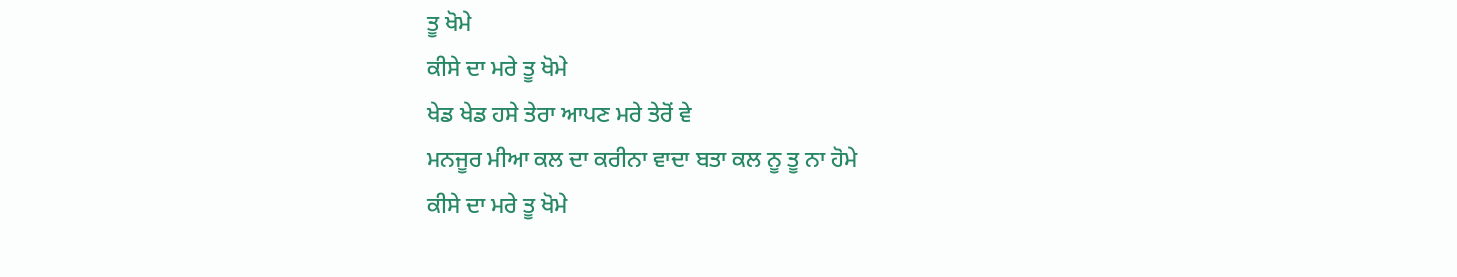ਤੂ ਖੋਮੇ
ਕੀਸੇ ਦਾ ਮਰੇ ਤੂ ਖੋਮੇ
ਖੇਡ ਖੇਡ ਹਸੇ ਤੇਰਾ ਆਪਣ ਮਰੇ ਤੇਰੋਂ ਵੇ
ਮਨਜੂਰ ਮੀਆ ਕਲ ਦਾ ਕਰੀਨਾ ਵਾਦਾ ਬਤਾ ਕਲ ਨੂ ਤੂ ਨਾ ਹੋਮੇ
ਕੀਸੇ ਦਾ ਮਰੇ ਤੂ ਖੋਮੇ